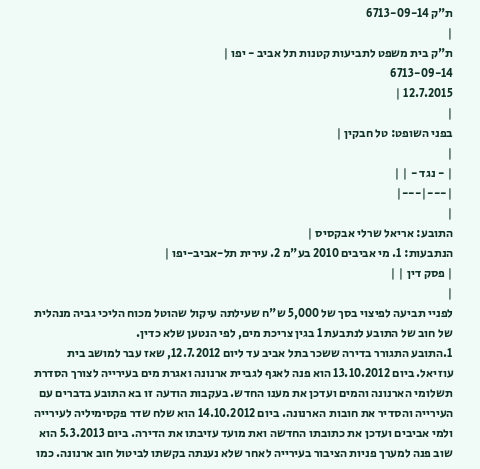ת"ק 6713-09-14
|
ת"ק בית משפט לתביעות קטנות תל אביב - יפו |
6713-09-14
12.7.2015 |
|
בפני השופט: טל חבקין |
|
| - נגד - | |
|---|---|
|
התובע: אריאל שרלי אבקסיס |
הנתבעות: 1. מי אביבים 2010 בע"מ 2. עירית תל-אביב-יפו |
| פסק דין | |
|
לפניי תביעה לפיצוי בסך של 5,000 ש"ח שעילתה עיקול שהוטל מכוח הליכי גביה מנהלית של חוב של התובע לנתבעת 1 בגין צריכת מים, לפי הנטען שלא כדין.
1.התובע התגורר בדירה ששכר בתל אביב עד ליום 12.7.2012, שאז עבר למושב בית עוזיאל. ביום 13.10.2012 הוא פנה לאגף לגביית ארנונה ואגרת מים בעירייה לצורך הסדרת תשלומי הארנונה והמים ועדכן את מענו החדש. בעקבות הודעה זו בא התובע בדברים עם העירייה והסדיר את חובות הארנונה. ביום 14.10.2012 הוא שלח שדר פקסימיליה לעירייה ולמי אביבים ועדכן את כתובתו החדשה ואת מועד עזיבתו את הדירה. ביום 5.3.2013 הוא שוב פנה למערך פניות הציבור בעירייה לאחר שלא נענתה בקשתו לביטול חוב ארנונה. כמו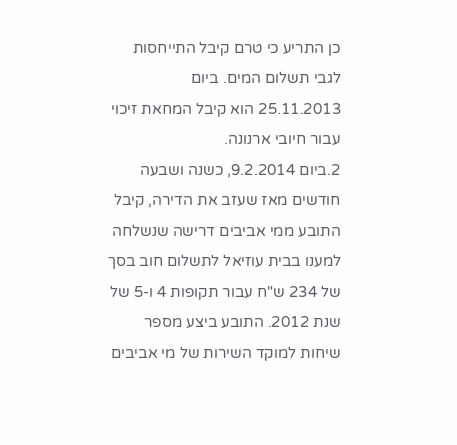כן התריע כי טרם קיבל התייחסות לגבי תשלום המים. ביום 25.11.2013 הוא קיבל המחאת זיכוי עבור חיובי ארנונה.
2.ביום 9.2.2014, כשנה ושבעה חודשים מאז שעזב את הדירה, קיבל התובע ממי אביבים דרישה שנשלחה למענו בבית עוזיאל לתשלום חוב בסך של 234 ש"ח עבור תקופות 4 ו-5 של שנת 2012. התובע ביצע מספר שיחות למוקד השירות של מי אביבים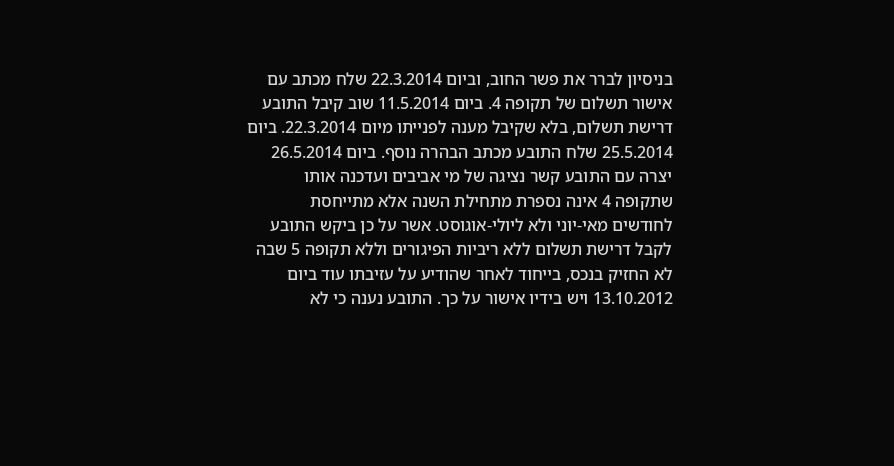בניסיון לברר את פשר החוב, וביום 22.3.2014 שלח מכתב עם אישור תשלום של תקופה 4. ביום 11.5.2014 שוב קיבל התובע דרישת תשלום, בלא שקיבל מענה לפנייתו מיום 22.3.2014. ביום 25.5.2014 שלח התובע מכתב הבהרה נוסף. ביום 26.5.2014 יצרה עם התובע קשר נציגה של מי אביבים ועדכנה אותו שתקופה 4 אינה נספרת מתחילת השנה אלא מתייחסת לחודשים מאי-יוני ולא ליולי-אוגוסט. אשר על כן ביקש התובע לקבל דרישת תשלום ללא ריביות הפיגורים וללא תקופה 5 שבה לא החזיק בנכס, בייחוד לאחר שהודיע על עזיבתו עוד ביום 13.10.2012 ויש בידיו אישור על כך. התובע נענה כי לא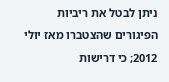ניתן לבטל את ריביות הפיגורים שהצטברו מאז יולי 2012; כי דרישות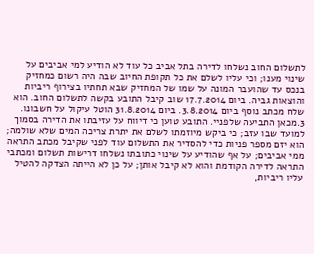לתשלום החוב נשלחו לדירה בתל אביב כל עוד לא הודיע למי אביבים על שינוי מענו; וכי עליו לשלם את כל תקופת החיוב שבה היה רשום כמחזיק בנכס עד שהועבר המונה על שמו של המחזיק שבא תחתיו בצירוף ריביות והוצאות גביה. ביום 17.7.2014 שוב קיבל התובע בקשה לתשלום החוב. הוא שלח מכתב נוסף ביום 3.8.2014. ביום 31.8.2014 הוטל עיקול על חשבונו.
3.מכאן התביעה שלפניי. התובע טוען כי דיווח על עזיבתו את הדירה בסמוך למועד שבו עזב; כי ביקש מיוזמתו לשלם את יתרת צריכה המים שלא שולמה; הוא יזם מספר פניות כדי להסדיר את התשלום עוד לפני שקיבל מכתב התראה ממי אביבים; על אף שהודיע על שינוי כתובתו נשלחו דרישות תשלום ומכתבי התראה לדירה הקודמת והוא לא קיבל אותן; על כן לא הייתה הצדקה להטיל עליו ריביות,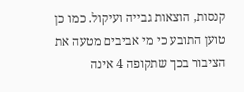קנסות, הוצאות גבייה ועיקול. כמו כן טוען התובע כי מי אביבים מטעה את הציבור בכך שתקופה 4 אינה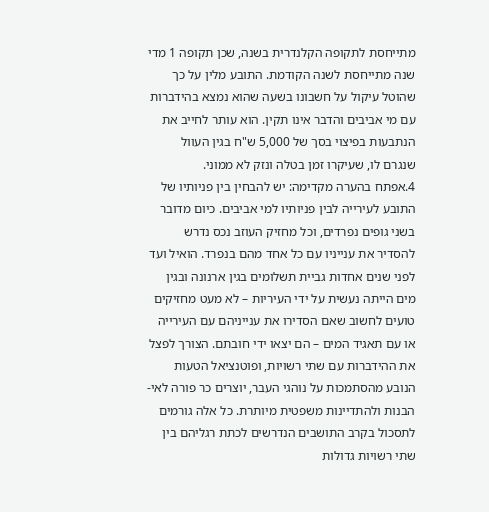מתייחסת לתקופה הקלנדרית בשנה, שכן תקופה 1 מדי שנה מתייחסת לשנה הקודמת. התובע מלין על כך שהוטל עיקול על חשבונו בשעה שהוא נמצא בהידברות עם מי אביבים והדבר אינו תקין. הוא עותר לחייב את הנתבעות בפיצוי בסך של 5,000 ש"ח בגין העוול שנגרם לו, שעיקרו זמן בטלה ונזק לא ממוני.
4.אפתח בהערה מקדימה: יש להבחין בין פניותיו של התובע לעירייה לבין פניותיו למי אביבים. כיום מדובר בשני גופים נפרדים, וכל מחזיק העוזב נכס נדרש להסדיר את ענייניו עם כל אחד מהם בנפרד. הואיל ועד לפני שנים אחדות גביית תשלומים בגין ארנונה ובגין מים הייתה נעשית על ידי העיריות – לא מעט מחזיקים טועים לחשוב שאם הסדירו את ענייניהם עם העירייה או עם תאגיד המים – הם יצאו ידי חובתם. הצורך לפצל את ההידברות עם שתי רשויות, ופוטנציאל הטעות הנובע מהסתמכות על נוהגי העבר, יוצרים כר פורה לאי-הבנות ולהתדיינות משפטית מיותרת. כל אלה גורמים לתסכול בקרב התושבים הנדרשים לכתת רגליהם בין שתי רשויות גדולות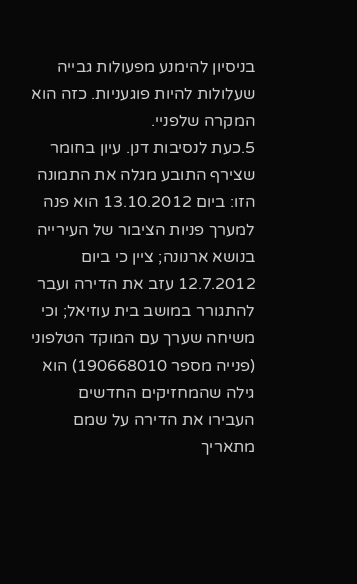בניסיון להימנע מפעולות גבייה שעלולות להיות פוגעניות. כזה הוא המקרה שלפניי.
5.כעת לנסיבות דנן. עיון בחומר שצירף התובע מגלה את התמונה הזו: ביום 13.10.2012 הוא פנה למערך פניות הציבור של העירייה בנושא ארנונה; ציין כי ביום 12.7.2012 עזב את הדירה ועבר להתגורר במושב בית עוזיאל; וכי משיחה שערך עם המוקד הטלפוני (פנייה מספר 190668010) הוא גילה שהמחזיקים החדשים העבירו את הדירה על שמם מתאריך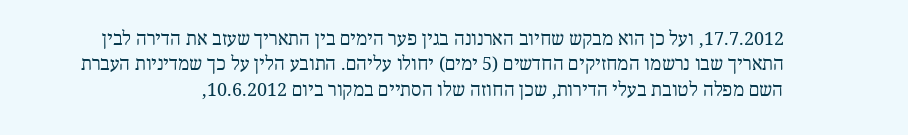17.7.2012, ועל כן הוא מבקש שחיוב הארנונה בגין פער הימים בין התאריך שעזב את הדירה לבין התאריך שבו נרשמו המחזיקים החדשים (5 ימים) יחולו עליהם. התובע הלין על כך שמדיניות העברת השם מפלה לטובת בעלי הדירות, שכן החוזה שלו הסתיים במקור ביום 10.6.2012,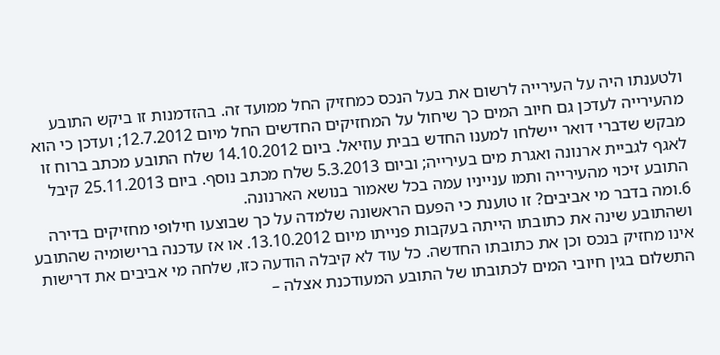ולטענתו היה על העירייה לרשום את בעל הנכס כמחזיק החל ממועד זה. בהזדמנות זו ביקש התובע מהעירייה לעדכן גם חיוב המים כך שיחול על המחזיקים החדשים החל מיום 12.7.2012; ועדכן כי הוא מבקש שדברי דואר יישלחו למענו החדש בבית עוזיאל. ביום 14.10.2012 שלח התובע מכתב ברוח זו לאגף לגביית ארנונה ואגרת מים בעירייה; וביום 5.3.2013 שלח מכתב נוסף. ביום 25.11.2013 קיבל התובע זיכוי מהעירייה ותמו ענייניו עמה בכל שאמור בנושא הארנונה.
6.ומה בדבר מי אביבים? זו טוענת כי הפעם הראשונה שלמדה על כך שבוצעו חילופי מחזיקים בדירה ושהתובע שינה את כתובתו הייתה בעקבות פנייתו מיום 13.10.2012. או אז עדכנה ברישומיה שהתובע אינו מחזיק בנכס וכן את כתובתו החדשה. כל עוד לא קיבלה הודעה כזו, שלחה מי אביבים את דרישות התשלום בגין חיובי המים לכתובתו של התובע המעודכנת אצלה –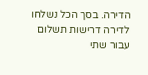הדירה. בסך הכל נשלחו לדירה דרישות תשלום עבור שתי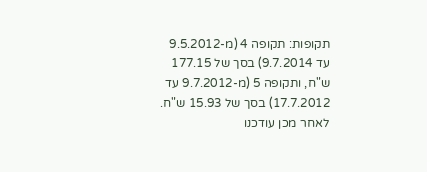תקופות: תקופה 4 (מ-9.5.2012 עד 9.7.2014) בסך של 177.15 ש"ח, ותקופה 5 (מ-9.7.2012 עד 17.7.2012) בסך של 15.93 ש"ח. לאחר מכן עודכנו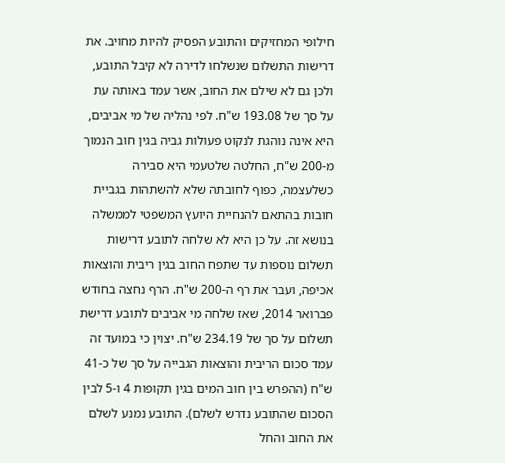חילופי המחזיקים והתובע הפסיק להיות מחויב. את דרישות התשלום שנשלחו לדירה לא קיבל התובע, ולכן גם לא שילם את החוב, אשר עמד באותה עת על סך של 193.08 ש"ח. לפי נהליה של מי אביבים, היא אינה נוהגת לנקוט פעולות גביה בגין חוב הנמוך מ-200 ש"ח, החלטה שלטעמי היא סבירה כשלעצמה, כפוף לחובתה שלא להשתהות בגביית חובות בהתאם להנחיית היועץ המשפטי לממשלה בנושא זה. על כן היא לא שלחה לתובע דרישות תשלום נוספות עד שתפח החוב בגין ריבית והוצאות אכיפה, ועבר את רף ה-200 ש"ח. הרף נחצה בחודש פברואר 2014, שאז שלחה מי אביבים לתובע דרישת תשלום על סך של 234.19 ש"ח. יצוין כי במועד זה עמד סכום הריבית והוצאות הגבייה על סך של כ-41 ש"ח (ההפרש בין חוב המים בגין תקופות 4 ו-5 לבין הסכום שהתובע נדרש לשלם). התובע נמנע לשלם את החוב והחל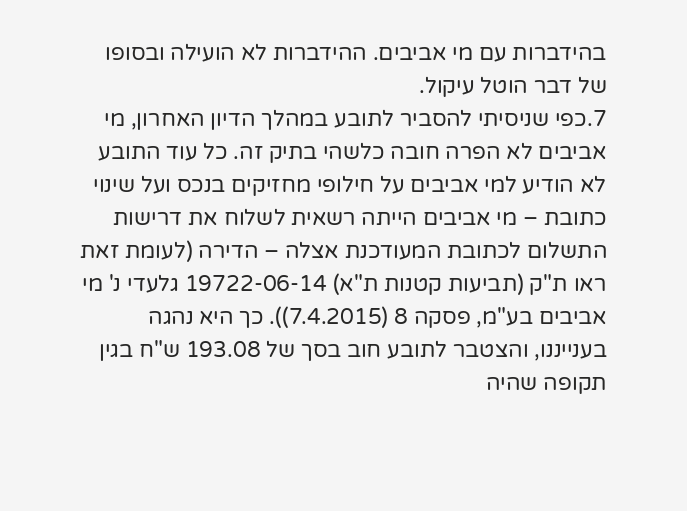בהידברות עם מי אביבים. ההידברות לא הועילה ובסופו של דבר הוטל עיקול.
7.כפי שניסיתי להסביר לתובע במהלך הדיון האחרון, מי אביבים לא הפרה חובה כלשהי בתיק זה. כל עוד התובע לא הודיע למי אביבים על חילופי מחזיקים בנכס ועל שינוי כתובת – מי אביבים הייתה רשאית לשלוח את דרישות התשלום לכתובת המעודכנת אצלה – הדירה (לעומת זאת ראו ת"ק (תביעות קטנות ת"א) 19722-06-14 גלעדי נ' מי אביבים בע"מ, פסקה 8 (7.4.2015)). כך היא נהגה בענייננו, והצטבר לתובע חוב בסך של 193.08 ש"ח בגין תקופה שהיה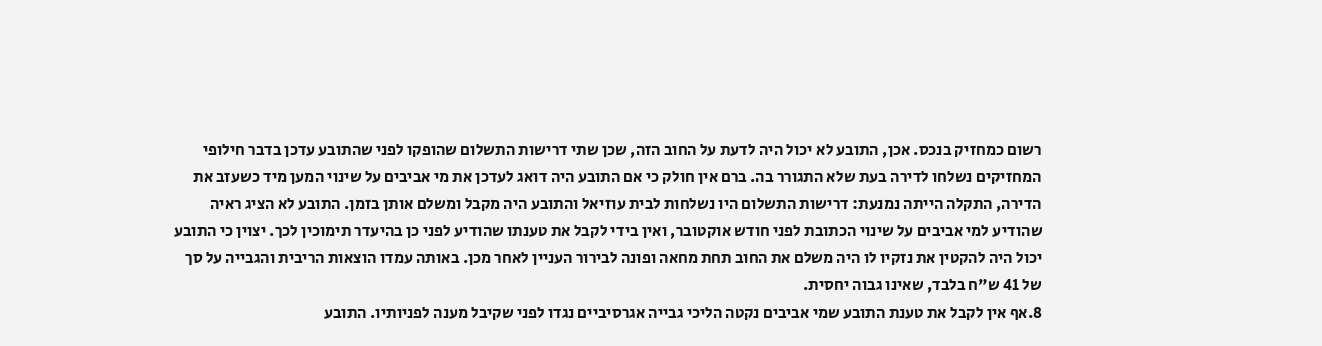רשום כמחזיק בנכס. אכן, התובע לא יכול היה לדעת על החוב הזה, שכן שתי דרישות התשלום שהופקו לפני שהתובע עדכן בדבר חילופי המחזיקים נשלחו לדירה בעת שלא התגורר בה. ברם אין חולק כי אם התובע היה דואג לעדכן את מי אביבים על שינוי המען מיד כשעזב את הדירה, התקלה הייתה נמנעת: דרישות התשלום היו נשלחות לבית עוזיאל והתובע היה מקבל ומשלם אותן בזמן. התובע לא הציג ראיה שהודיע למי אביבים על שינוי הכתובת לפני חודש אוקטובר, ואין בידי לקבל את טענתו שהודיע לפני כן בהיעדר תימוכין לכך. יצוין כי התובע יכול היה להקטין את נזקיו לו היה משלם את החוב תחת מחאה ופונה לבירור העניין לאחר מכן. באותה עמדו הוצאות הריבית והגבייה על סך של 41 ש"ח בלבד, שאינו גבוה יחסית.
8.אף אין לקבל את טענת התובע שמי אביבים נקטה הליכי גבייה אגרסיביים נגדו לפני שקיבל מענה לפניותיו. התובע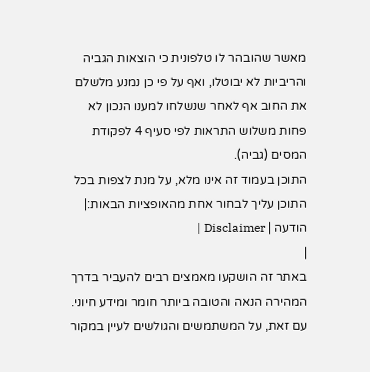מאשר שהובהר לו טלפונית כי הוצאות הגביה והריביות לא יבוטלו, ואף על פי כן נמנע מלשלם את החוב אף לאחר שנשלחו למענו הנכון לא פחות משלוש התראות לפי סעיף 4 לפקודת המסים (גביה).
התוכן בעמוד זה אינו מלא, על מנת לצפות בכל התוכן עליך לבחור אחת מהאופציות הבאות:| הודעה | Disclaimer |
|
באתר זה הושקעו מאמצים רבים להעביר בדרך המהירה הנאה והטובה ביותר חומר ומידע חיוני. עם זאת, על המשתמשים והגולשים לעיין במקור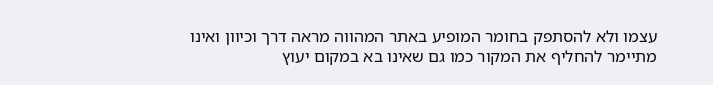עצמו ולא להסתפק בחומר המופיע באתר המהווה מראה דרך וכיוון ואינו מתיימר להחליף את המקור כמו גם שאינו בא במקום יעוץ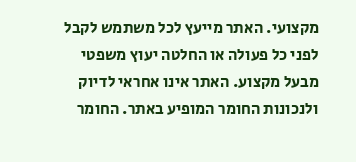מקצועי. האתר מייעץ לכל משתמש לקבל לפני כל פעולה או החלטה יעוץ משפטי מבעל מקצוע. האתר אינו אחראי לדיוק ולנכונות החומר המופיע באתר. החומר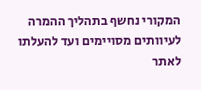המקורי נחשף בתהליך ההמרה לעיוותים מסויימים ועד להעלתו לאתר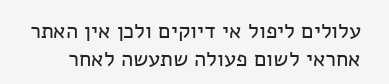עלולים ליפול אי דיוקים ולכן אין האתר אחראי לשום פעולה שתעשה לאחר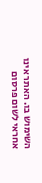השימוש בו. האתר אינו אחראי לשום פרסום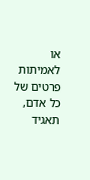או לאמיתות פרטים של כל אדם, תאגיד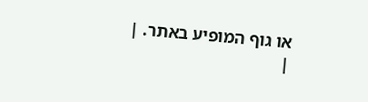או גוף המופיע באתר. |
|